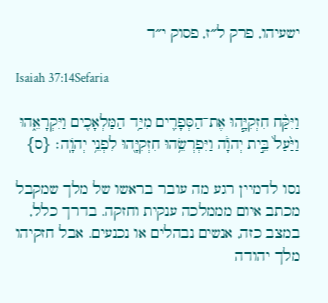ישעיהו, פרק ל״ז, פסוק י״ד

Isaiah 37:14Sefaria

וַיִּקַּ֨ח חִזְקִיָּ֧הוּ אֶת־הַסְּפָרִ֛ים מִיַּ֥ד הַמַּלְאָכִ֖ים וַיִּקְרָאֵ֑הוּ וַיַּ֙עַל֙ בֵּ֣ית יְהֹוָ֔ה וַיִּפְרְשֵׂ֥הוּ חִזְקִיָּ֖הוּ לִפְנֵ֥י יְהֹוָֽה׃ {ס}

נסו לדמיין רגע מה עובר בראשו של מלך שמקבל מכתב איום מממלכה ענקית וחזקה. בדרך כלל, במצב כזה, אנשים נבהלים או נכנעים. אבל חזקיהו מלך יהודה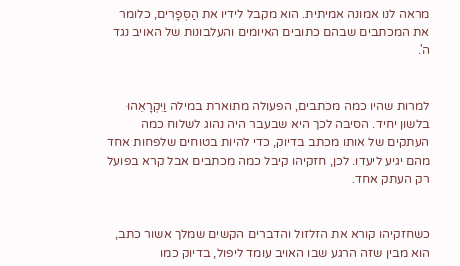מראה לנו אמונה אמיתית. הוא מקבל לידיו את הַסְּפָרִים, כלומר את המכתבים שבהם כתובים האיומים והעלבונות של האויב נגד ה'.


למרות שהיו כמה מכתבים, הפעולה מתוארת במילה וַיִּקְרָאֵהוּ בלשון יחיד. הסיבה לכך היא שבעבר היה נהוג לשלוח כמה העתקים של אותו מכתב בדיוק, כדי להיות בטוחים שלפחות אחד מהם יגיע ליעדו. לכן, חזקיהו קיבל כמה מכתבים אבל קרא בפועל רק העתק אחד.


כשחזקיהו קורא את הזלזול והדברים הקשים שמלך אשור כתב, הוא מבין שזה הרגע שבו האויב עומד ליפול, בדיוק כמו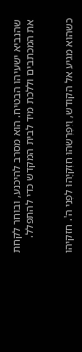שהנביא ישעיהו הבטיח. הוא מסרב להיכנע, ובוחר לקחת את המכתבים וללכת מיד לבית המקדש כדי להתפלל.


כשהוא מגיע אל הקודש, וַיִּפְרְשֵׂהוּ חִזְקִיָּהוּ לִפְנֵי ה'. חזקיהו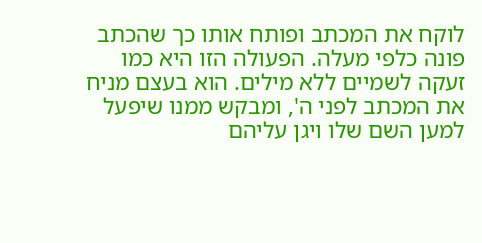לוקח את המכתב ופותח אותו כך שהכתב פונה כלפי מעלה. הפעולה הזו היא כמו זעקה לשמיים ללא מילים. הוא בעצם מניח את המכתב לפני ה', ומבקש ממנו שיפעל למען השם שלו ויגן עליהם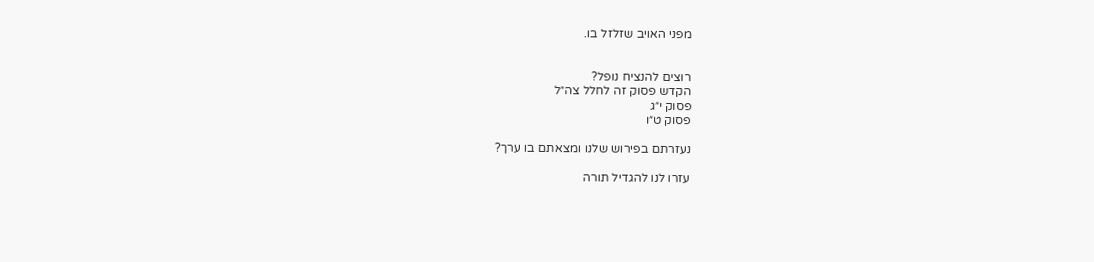מפני האויב שזלזל בו.


רוצים להנציח נופל?
הקדש פסוק זה לחלל צה״ל
פסוק י״ג
פסוק ט״ו

נעזרתם בפירוש שלנו ומצאתם בו ערך?

עזרו לנו להגדיל תורה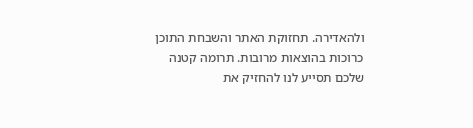ולהאדירה. תחזוקת האתר והשבחת התוכן כרוכות בהוצאות מרובות. תרומה קטנה שלכם תסייע לנו להחזיק את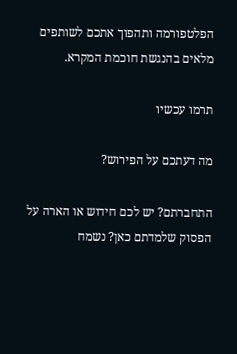הפלטפורמה ותהפוך אתכם לשותפים מלאים בהנגשת חוכמת המקרא.

תרמו עכשיו

מה דעתכם על הפירוש?

התחברתם? יש לכם חידוש או הארה על הפסוק שלמדתם כאן? נשמח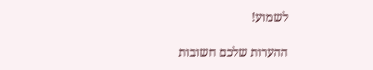לשמוע!

ההערות שלכם חשובות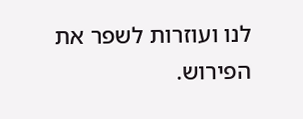לנו ועוזרות לשפר את הפירוש.